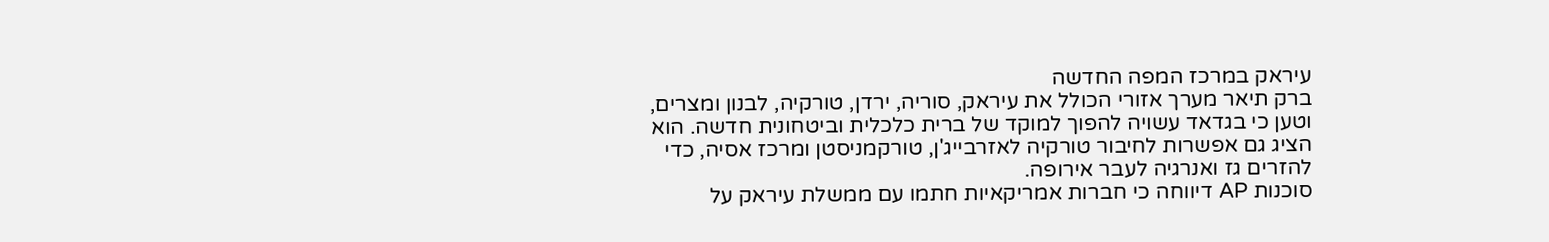עיראק במרכז המפה החדשה
ברק תיאר מערך אזורי הכולל את עיראק, סוריה, ירדן, טורקיה, לבנון ומצרים, וטען כי בגדאד עשויה להפוך למוקד של ברית כלכלית וביטחונית חדשה. הוא הציג גם אפשרות לחיבור טורקיה לאזרבייג'ן, טורקמניסטן ומרכז אסיה, כדי להזרים גז ואנרגיה לעבר אירופה.
סוכנות AP דיווחה כי חברות אמריקאיות חתמו עם ממשלת עיראק על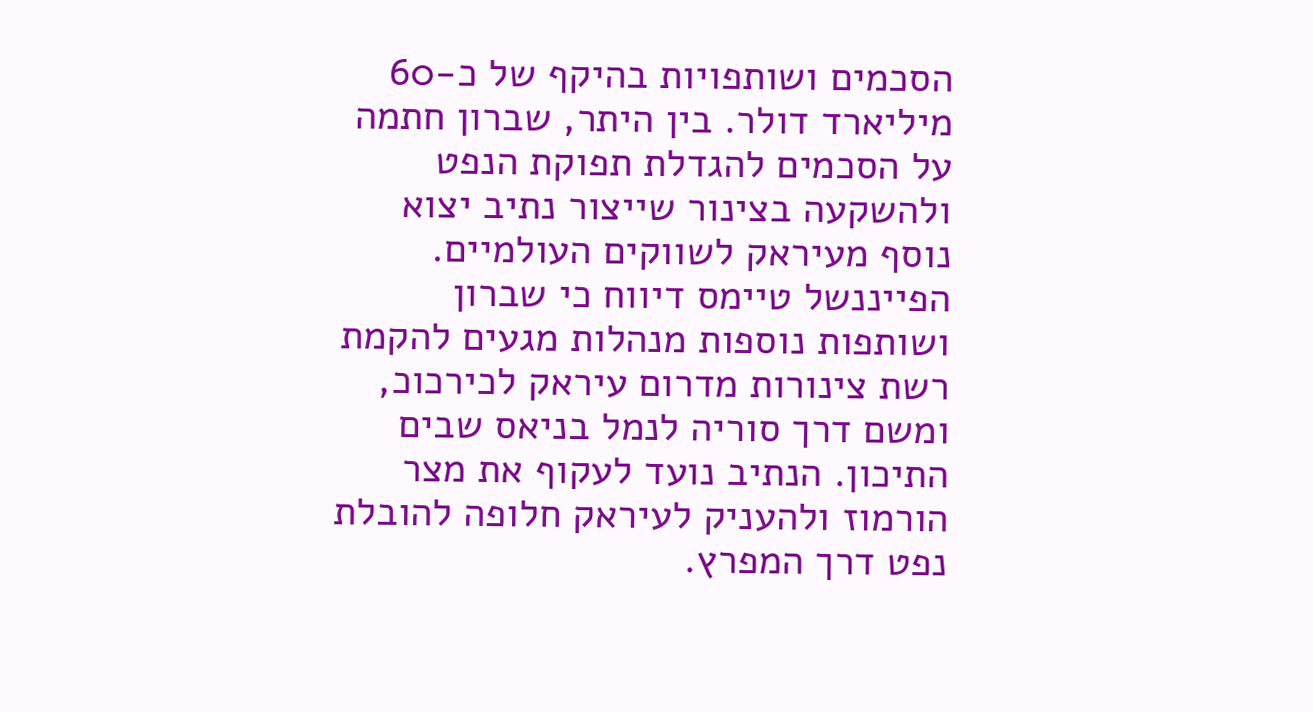הסכמים ושותפויות בהיקף של כ-60 מיליארד דולר. בין היתר, שברון חתמה על הסכמים להגדלת תפוקת הנפט ולהשקעה בצינור שייצור נתיב יצוא נוסף מעיראק לשווקים העולמיים.
הפייננשל טיימס דיווח כי שברון ושותפות נוספות מנהלות מגעים להקמת רשת צינורות מדרום עיראק לכירכוכ, ומשם דרך סוריה לנמל בניאס שבים התיכון. הנתיב נועד לעקוף את מצר הורמוז ולהעניק לעיראק חלופה להובלת נפט דרך המפרץ.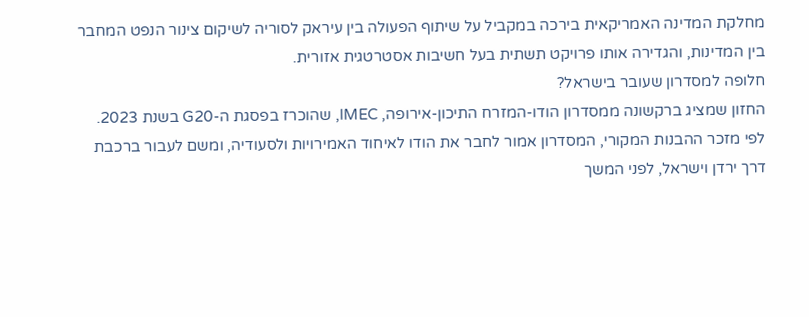מחלקת המדינה האמריקאית בירכה במקביל על שיתוף הפעולה בין עיראק לסוריה לשיקום צינור הנפט המחבר בין המדינות, והגדירה אותו פרויקט תשתית בעל חשיבות אסטרטגית אזורית.
חלופה למסדרון שעובר בישראל?
החזון שמציג ברקשונה ממסדרון הודו-המזרח התיכון-אירופה, IMEC, שהוכרז בפסגת ה-G20 בשנת 2023. לפי מזכר ההבנות המקורי, המסדרון אמור לחבר את הודו לאיחוד האמירויות ולסעודיה, ומשם לעבור ברכבת דרך ירדן וישראל, לפני המשך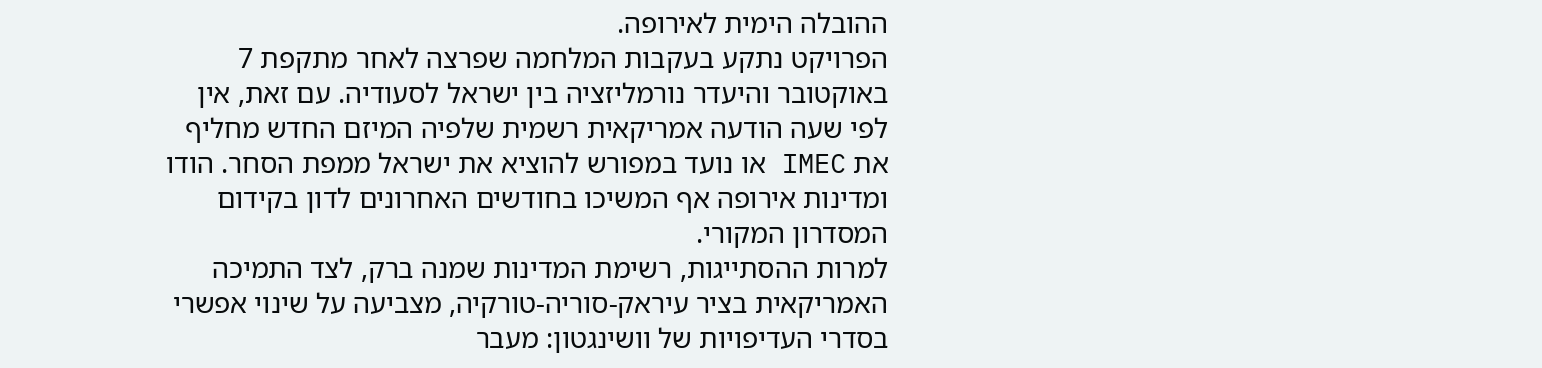ההובלה הימית לאירופה.
הפרויקט נתקע בעקבות המלחמה שפרצה לאחר מתקפת 7 באוקטובר והיעדר נורמליזציה בין ישראל לסעודיה. עם זאת, אין לפי שעה הודעה אמריקאית רשמית שלפיה המיזם החדש מחליף את IMEC או נועד במפורש להוציא את ישראל ממפת הסחר. הודו ומדינות אירופה אף המשיכו בחודשים האחרונים לדון בקידום המסדרון המקורי.
למרות ההסתייגות, רשימת המדינות שמנה ברק, לצד התמיכה האמריקאית בציר עיראק-סוריה-טורקיה, מצביעה על שינוי אפשרי בסדרי העדיפויות של וושינגטון: מעבר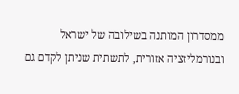ממסדרון המותנה בשילובה של ישראל ובנורמליזציה אזורית, לתשתית שניתן לקדם גם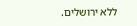ללא ירושלים.